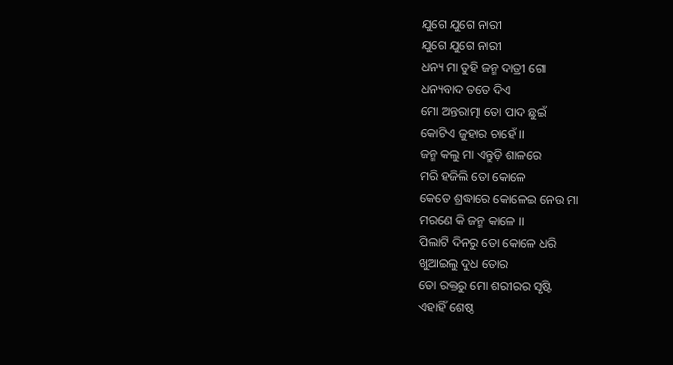ଯୁଗେ ଯୁଗେ ନାରୀ
ଯୁଗେ ଯୁଗେ ନାରୀ
ଧନ୍ୟ ମା ତୁହି ଜନ୍ମ ଦାତ୍ରୀ ଗୋ
ଧନ୍ୟବାଦ ତତେ ଦିଏ
ମୋ ଅନ୍ତରାତ୍ମା ତୋ ପାଦ ଛୁଇଁ
କୋଟିଏ ଜୁହାର ଚାହେଁ ।।
ଜନ୍ମ କଲୁ ମା ଏନ୍ତୁଡ଼ି ଶାଳରେ
ମରି ହଜିଲି ତୋ କୋଳେ
କେତେ ଶ୍ରଦ୍ଧାରେ କୋଳେଇ ନେଉ ମା
ମରଣେ କି ଜନ୍ମ କାଳେ ।।
ପିଲାଟି ଦିନରୁ ତୋ କୋଳେ ଧରି
ଖୁଆଇଲୁ ଦୁଧ ତୋର
ତୋ ରକ୍ତରୁ ମୋ ଶରୀରର ସୃଷ୍ଟି
ଏହାହିଁ ଶେଷ୍ଠ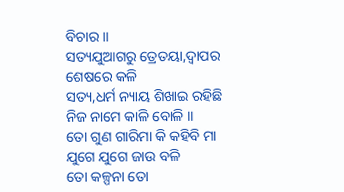ବିଚାର ।।
ସତ୍ୟଯୁଆଗରୁ ତ୍ରେତୟା,ଦ୍ଵାପର
ଶେଷରେ କଳି
ସତ୍ୟ,ଧର୍ମ ନ୍ୟାୟ ଶିଖାଇ ରହିଛି
ନିଜ ନାମେ କାଳି ବୋଳି ।।
ତୋ ଗୁଣ ଗାରିମା କି କହିବି ମା
ଯୁଗେ ଯୁଗେ ଜାଉ ବଳି
ତୋ କଳ୍ପନା ତୋ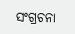ସଂଗ୍ରଚନା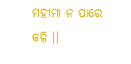ମହୀମା ନ ପାରେ କଳି ।।